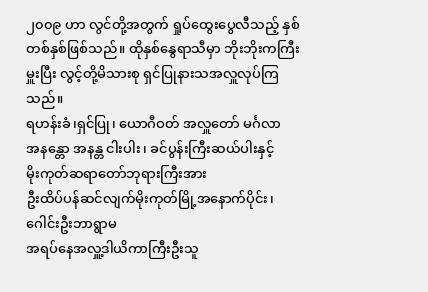၂၀၀၉ ဟာ လွင်တို့အတွက် ရှုပ်ထွေးပွေလီသည့် နှစ်တစ်နှစ်ဖြစ်သည်။ ထိုနှစ်နွေရာသီမှာ ဘိုးဘိုးကကြီးမှူးပြီး လွင့်တို့မိသားစု ရှင်ပြုနားသအလှူလုပ်ကြသည်။
ရဟန်းခံ၊ရှင်ပြု၊ ယောဂီဝတ် အလှူတော် မင်္ဂလာ
အနန္တော အနန္တ ငါးပါး၊ ခင်ပွန်းကြီးဆယ်ပါးနှင့်
မိုးကုတ်ဆရာတော်ဘုရားကြီးအား
ဦးထိပ်ပန်ဆင်လျက်မိုးကုတ်မြို့အနောက်ပိုင်း၊ ဂေါင်းဦးဘာရွာမ
အရပ်နေအလှူ့ဒါယိကာကြီးဦးသူ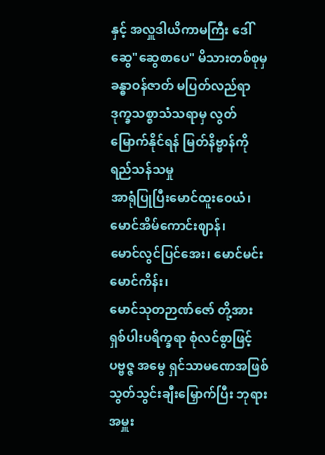နှင့် အလှူဒါယိကာမကြီး ဒေါ်ဆွေ"ဆွေစာပေ" မိသားတစ်စုမှ
ခန္ဓာဝန်ဇာတ် မပြတ်လည်ရာ ဒုက္ခသစ္စာသံသရာမှ လွတ်မြောက်နိုင်ရန် မြတ်နိဗ္ဗာန်ကို ရည်သန်သမှု
အာရုံပြုပြီးမောင်ထူးဝေယံ၊ မောင်အိမ်ကောင်းဈာန်၊
မောင်လွင်ပြင်အေး၊ မောင်မင်းမောင်ကိန်း၊
မောင်သုတဉာဏ်ဇော် တို့အား
ရှစ်ပါးပရိက္ခရာ စုံလင်စွာဖြင့် ပဗ္ဗဇ္ဇ အမွေ ရှင်သာမဏေအဖြစ် သွတ်သွင်းချီးမြှောက်ပြီး ဘုရားအမှူး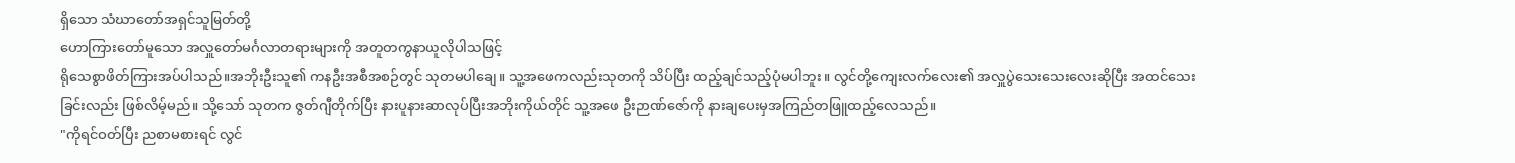ရှိသော သံဃာတော်အရှင်သူမြတ်တို့
ဟောကြားတော်မူသော အလှူတော်မင်္ဂလာတရားများကို အတူတကွနာယူလိုပါသဖြင့်
ရိုသေစွာဖိတ်ကြားအပ်ပါသည်။အဘိုးဦးသူ၏ ကနဦးအစီအစဉ်တွင် သုတမပါချေ။ သူ့အဖေကလည်းသုတကို သိပ်ပြီး ထည့်ချင်သည့်ပုံမပါဘူး။ လွင်တို့ကျေးလက်လေး၏ အလှူပွဲသေးသေးလေးဆိုပြီး အထင်သေးခြင်းလည်း ဖြစ်လိမ့်မည်။ သို့သော် သုတက ဇွတ်ဂျီတိုက်ပြီး နားပူနားဆာလုပ်ပြီးအဘိုးကိုယ်တိုင် သူ့အဖေ ဦးဉာဏ်ဇော်ကို နားချပေးမှအကြည်တဖြူထည့်လေသည်။
"ကိုရင်ဝတ်ပြီး ညစာမစားရင် လွင်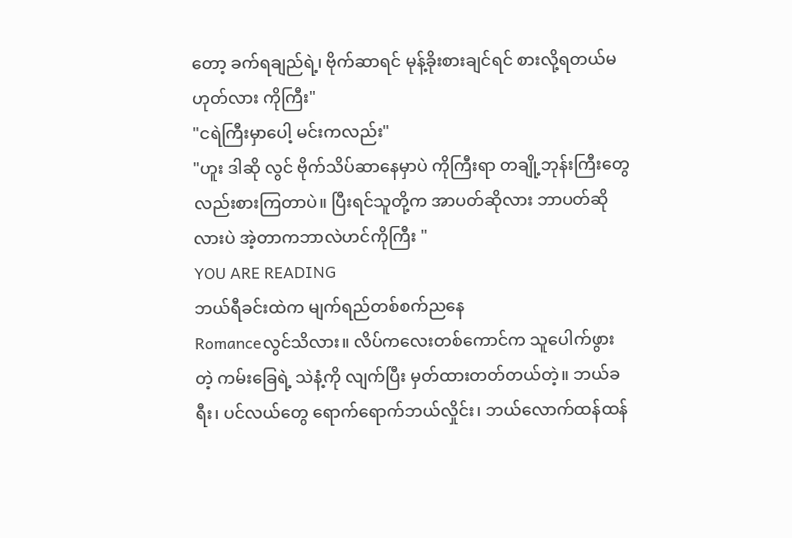တော့ ခက်ရချည်ရဲ့၊ ဗိုက်ဆာရင် မုန့်ခိုးစားချင်ရင် စားလို့ရတယ်မဟုတ်လား ကိုကြီး"
"ငရဲကြီးမှာပေါ့ မင်းကလည်း"
"ဟူး ဒါဆို လွင် ဗိုက်သိပ်ဆာနေမှာပဲ ကိုကြီးရာ တချို့ဘုန်းကြီးတွေလည်းစားကြတာပဲ။ ပြီးရင်သူတို့က အာပတ်ဆိုလား ဘာပတ်ဆိုလားပဲ အဲ့တာကဘာလဲဟင်ကိုကြီး "
YOU ARE READING
ဘယ်ရီခင်းထဲက မျက်ရည်တစ်စက်ညနေ
Romanceလွင်သိလား။ လိပ်ကလေးတစ်ကောင်က သူပေါက်ဖွားတဲ့ ကမ်းခြေရဲ့ သဲနံ့ကို လျက်ပြီး မှတ်ထားတတ်တယ်တဲ့။ ဘယ်ခရီး၊ ပင်လယ်တွေ ရောက်ရောက်ဘယ်လှိုင်း၊ ဘယ်လောက်ထန်ထန်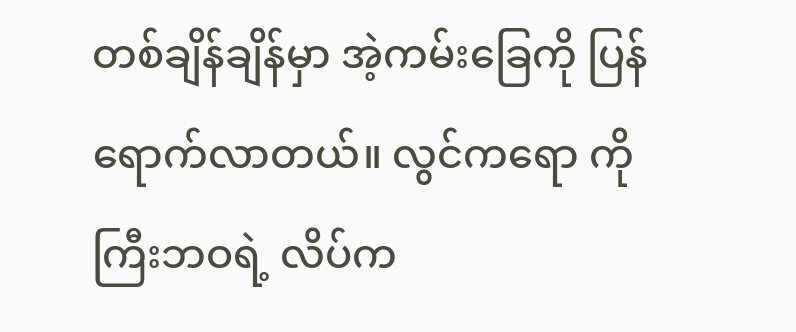တစ်ချိန်ချိန်မှာ အဲ့ကမ်းခြေကို ပြန်ရောက်လာတယ်။ လွင်ကရော ကိုကြီးဘဝရဲ့ လိပ်က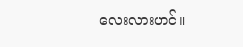လေးလားဟင်။